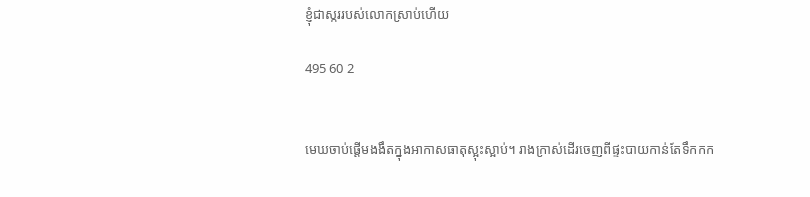ខ្ញុំជាស្កររបស់លោកស្រាប់ហើយ

495 60 2


មេឃចាប់ផ្ដើមងងឹតក្នុងអាកាសធាតុស្អុះស្អាប់។ រាងក្រាស់ដើរចេញពីផ្ទះបាយកាន់តែទឹកកក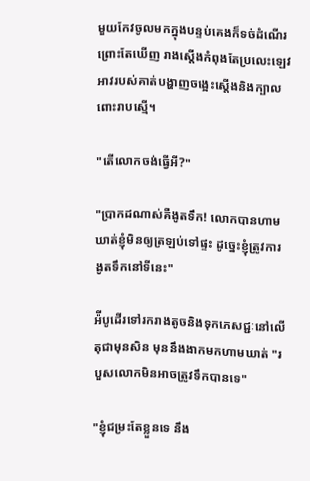មួយកែវចូលមកក្នុងបន្ទប់គេងក៏ទច់ដំណើរព្រោះតែឃើញ រាងស្ដើងកំពុងតែប្រលេះឡេវអាវរបស់គាត់បង្ហាញចង្អេះស្ដើងនិងក្បាលពោះរាបស្មើ។

"តើលោកចង់ធ្វើអី?"

"ប្រាកដណាស់គឺងូតទឹក! លោកបានហាមឃាត់ខ្ញុំមិនឲ្យត្រឡប់ទៅផ្ទះ ដូច្នេះខ្ញុំត្រូវការងូតទឹកនៅទីនេះ"

អ៉ីបូដើរទៅរករាងតូចនិងទុកភេសជ្ជៈនៅលើតុជាមុនសិន មុននឹងងាកមកហាមឃាត់ "របួសលោកមិនអាចត្រូវទឹកបានទេ"

"ខ្ញុំជម្រះតែខ្លួនទេ នឹង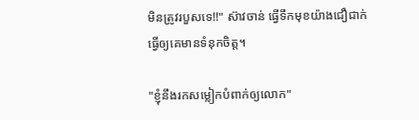មិនត្រូវរបួសទេ!!" ស៊ាវចាន់ ធ្វើទឹកមុខយ៉ាងជឿជាក់ ធ្វើឲ្យគេមានទំនុកចិត្ត។

"ខ្ញុំនឹងរកសម្លៀកបំពាក់ឲ្យលោក"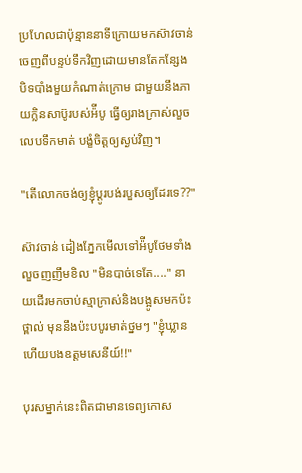ប្រហែលជាប៉ុន្មាននាទីក្រោយមកស៊ាវចាន់ចេញពីបន្ទប់ទឹកវិញដោយមានតែកន្សែងបិទបាំងមួយកំណាត់ក្រោម ជាមួយនឹងភាយក្លិនសាប៊ូរបស់អ៉ីបូ ធ្វើឲ្យរាងក្រាស់លួចលេបទឹកមាត់ បង្ខំចិត្តឲ្យស្ងប់វិញ។

"តើលោកចង់ឲ្យខ្ញុំប្ដូរបង់របួសឲ្យដែរទេ??"

ស៊ាវចាន់ ដៀងភ្នែកមើលទៅអ៉ីបូថែមទាំងលួចញញឹមខិល "មិនបាច់ទេតែ...." នាយដើរមកចាប់ស្មាក្រាស់និងបង្អូសមកប៉ះថ្ពាល់ មុននឹងប៉ះបបូរមាត់ថ្នមៗ "ខ្ញុំឃ្លានហើយបងឧត្តមសេនីយ៍!!"

បុរសម្នាក់នេះពិតជាមានទេព្យកោស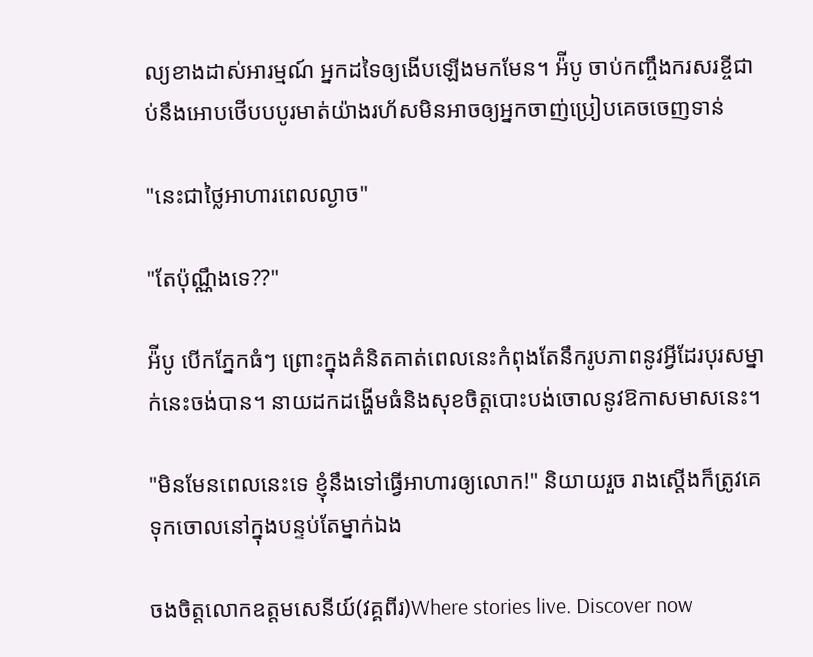ល្យខាងដាស់អារម្មណ៍ អ្នកដទៃឲ្យងើបឡើងមកមែន។ អ៉ីបូ ចាប់កញ្ចឹងករសរខ្ចីជាប់នឹងអោបថើបបបូរមាត់យ៉ាងរហ័សមិនអាចឲ្យអ្នកចាញ់ប្រៀបគេចចេញទាន់

"នេះជាថ្លៃអាហារពេលល្ងាច"

"តែប៉ុណ្ណឹងទេ??"

អ៉ីបូ បើកភ្នែកធំៗ ព្រោះក្នុងគំនិតគាត់ពេលនេះកំពុងតែនឹករូបភាពនូវអ្វីដែរបុរសម្នាក់នេះចង់បាន។ នាយដកដង្ហើមធំនិងសុខចិត្តបោះបង់ចោលនូវឱកាសមាសនេះ។

"មិនមែនពេលនេះទេ ខ្ញុំនឹងទៅធ្វើអាហារឲ្យលោក!" និយាយរួច រាងស្ដើងក៏ត្រូវគេទុកចោលនៅក្នុងបន្ទប់តែម្នាក់ឯង

ចងចិត្តលោកឧត្តមសេនីយ៍(វគ្គពីរ)Where stories live. Discover now